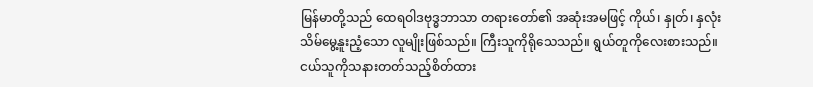မြန်မာတို့သည် ထေရဝါဒဗုဒ္ဓဘာသာ တရားတော်၏ အဆုံးအမဖြင့် ကိုယ်၊ နှုတ်၊ နှလုံးသိမ်မွေ့နူးညံ့သော လူမျိုးဖြစ်သည်။ ကြီးသူကိုရိုသေသည်။ ရွယ်တူကိုလေးစားသည်။ ငယ်သူကိုသနားတတ်သည့်စိတ်ထား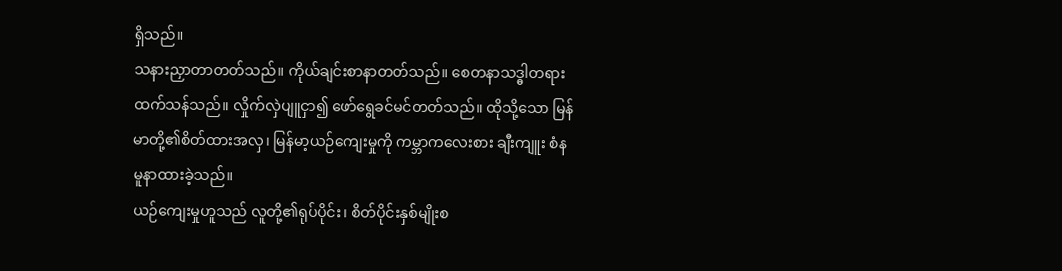ရှိသည်။
သနားညှာတာတတ်သည်။ ကိုယ်ချင်းစာနာတတ်သည်။ စေတနာသဒ္ဓါတရားထက်သန်သည်။ လှိုက်လှဲပျူငှာ၍ ဖော်ရွေခင်မင်တတ်သည်။ ထိုသို့သော မြန်မာတို့၏စိတ်ထားအလှ၊ မြန်မာ့ယဉ်ကျေးမှုကို ကမ္ဘာကလေးစား ချီးကျူး စံနမူနာထားခဲ့သည်။
ယဉ်ကျေးမှုဟူသည် လူတို့၏ရုပ်ပိုင်း၊ စိတ်ပိုင်းနှစ်မျိုးစ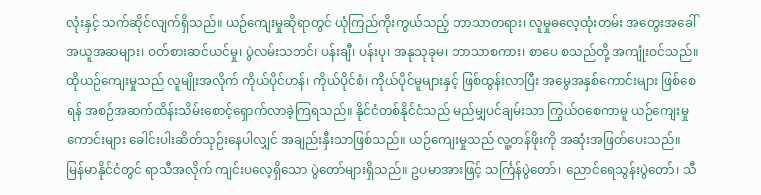လုံးနှင့် သက်ဆိုင်လျက်ရှိသည်။ ယဉ်ကျေးမှုဆိုရာတွင် ယုံကြည်ကိုးကွယ်သည့် ဘာသာတရား၊ လူမှုဓလေ့ထုံးတမ်း အတွေးအခေါ်အယူအဆများ၊ ဝတ်စားဆင်ယင်မှု၊ ပွဲလမ်းသဘင်၊ ပန်းချီ၊ ပန်းပု၊ အနုသုခုမ၊ ဘာသာစကား၊ စာပေ စသည်တို့ အကျုံးဝင်သည်။ ထိုယဉ်ကျေးမှုသည် လူမျိုးအလိုက် ကိုယ်ပိုင်ဟန်၊ ကိုယ်ပိုင်စံ၊ ကိုယ်ပိုင်မူများနှင့် ဖြစ်ထွန်းလာပြီး အမွေအနှစ်ကောင်းများ ဖြစ်စေရန် အစဉ်အဆက်ထိန်းသိမ်းစောင့်ရှောက်လာခဲ့ကြရသည်။ နိုင်ငံတစ်နိုင်ငံသည် မည်မျှပင်ချမ်းသာ ကြွယ်ဝစေကာမူ ယဉ်ကျေးမှုကောင်းများ ခေါင်းပါးဆိတ်သုဉ်းနေပါလျှင် အချည်းနှီးသာဖြစ်သည်။ ယဉ်ကျေးမှုသည် လူ့တန်ဖိုးကို အဆုံးအဖြတ်ပေးသည်။
မြန်မာနိုင်ငံတွင် ရာသီအလိုက် ကျင်းပလေ့ရှိသော ပွဲတော်များရှိသည်။ ဥပမာအားဖြင့် သင်္ကြန်ပွဲတော်၊ ညောင်ရေသွန်းပွဲတော်၊ သီ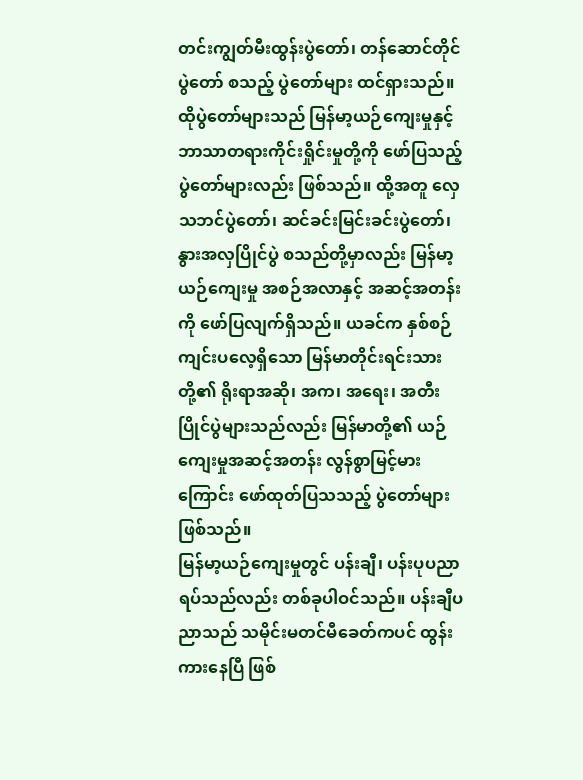တင်းကျွတ်မီးထွန်းပွဲတော်၊ တန်ဆောင်တိုင်ပွဲတော် စသည့် ပွဲတော်များ ထင်ရှားသည်။
ထိုပွဲတော်များသည် မြန်မာ့ယဉ်ကျေးမှုနှင့် ဘာသာတရားကိုင်းရှိုင်းမှုတို့ကို ဖော်ပြသည့် ပွဲတော်များလည်း ဖြစ်သည်။ ထို့အတူ လှေသဘင်ပွဲတော်၊ ဆင်ခင်းမြင်းခင်းပွဲတော်၊ နွားအလှပြိုင်ပွဲ စသည်တို့မှာလည်း မြန်မာ့ယဉ်ကျေးမှု အစဉ်အလာနှင့် အဆင့်အတန်းကို ဖော်ပြလျက်ရှိသည်။ ယခင်က နှစ်စဉ်ကျင်းပလေ့ရှိသော မြန်မာတိုင်းရင်းသားတို့၏ ရိုးရာအဆို၊ အက၊ အရေး၊ အတီးပြိုင်ပွဲများသည်လည်း မြန်မာတို့၏ ယဉ်ကျေးမှုအဆင့်အတန်း လွန်စွာမြင့်မားကြောင်း ဖော်ထုတ်ပြသသည့် ပွဲတော်များ ဖြစ်သည်။
မြန်မာ့ယဉ်ကျေးမှုတွင် ပန်းချီ၊ ပန်းပုပညာရပ်သည်လည်း တစ်ခုပါဝင်သည်။ ပန်းချီပညာသည် သမိုင်းမတင်မီခေတ်ကပင် ထွန်းကားနေပြီ ဖြစ်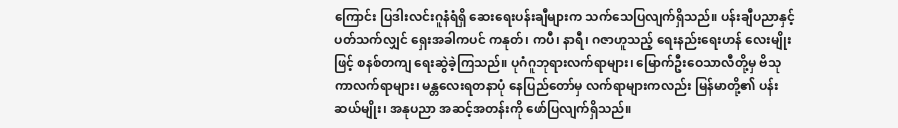ကြောင်း ပြဒါးလင်းဂူနံရံရှိ ဆေးရေးပန်းချီများက သက်သေပြလျက်ရှိသည်။ ပန်းချီပညာနှင့် ပတ်သက်လျှင် ရှေးအခါကပင် ကနုတ်၊ ကပီ၊ နာရီ၊ ဂဇာဟူသည့် ရေးနည်းရေးဟန် လေးမျိုးဖြင့် စနစ်တကျ ရေးဆွဲခဲ့ကြသည်။ ပုဂံဂူဘုရားလက်ရာများ၊ မြောက်ဦးဝေသာလီတို့မှ ဗိသုကာလက်ရာများ၊ မန္တလေးရတနာပုံ နေပြည်တော်မှ လက်ရာများကလည်း မြန်မာတို့၏ ပန်းဆယ်မျိုး၊ အနုပညာ အဆင့်အတန်းကို ဖော်ပြလျက်ရှိသည်။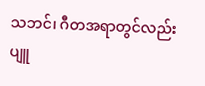သဘင်၊ ဂီတအရာတွင်လည်း ပျူ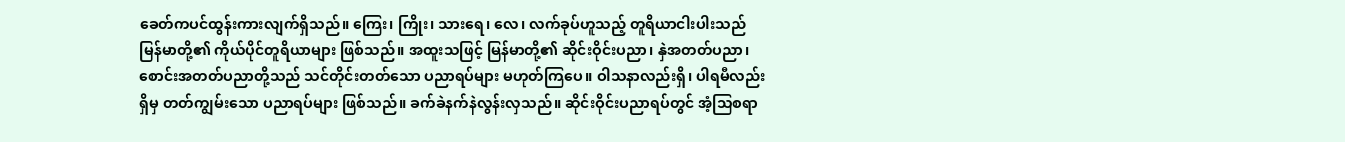ခေတ်ကပင်ထွန်းကားလျက်ရှိသည်။ ကြေး၊ ကြိုး၊ သားရေ၊ လေ၊ လက်ခုပ်ဟူသည့် တူရိယာငါးပါးသည် မြန်မာတို့၏ ကိုယ်ပိုင်တူရိယာများ ဖြစ်သည်။ အထူးသဖြင့် မြန်မာတို့၏ ဆိုင်းဝိုင်းပညာ၊ နှဲအတတ်ပညာ၊ စောင်းအတတ်ပညာတို့သည် သင်တိုင်းတတ်သော ပညာရပ်များ မဟုတ်ကြပေ။ ဝါသနာလည်းရှိ၊ ပါရမီလည်းရှိမှ တတ်ကျွမ်းသော ပညာရပ်များ ဖြစ်သည်။ ခက်ခဲနက်နဲလွန်းလှသည်။ ဆိုင်းဝိုင်းပညာရပ်တွင် အံ့သြစရာ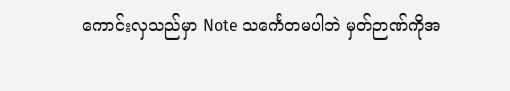ကောင်းလှသည်မှာ Note သင်္ကေတမပါဘဲ မှတ်ဉာဏ်ကိုအ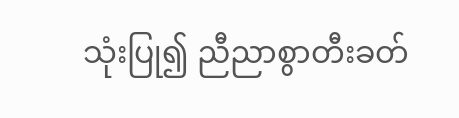သုံးပြု၍ ညီညာစွာတီးခတ်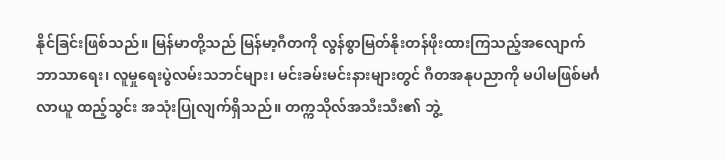နိုင်ခြင်းဖြစ်သည်။ မြန်မာတို့သည် မြန်မာ့ဂီတကို လွန်စွာမြတ်နိုးတန်ဖိုးထားကြသည့်အလျောက် ဘာသာရေး၊ လူမှုရေးပွဲလမ်းသဘင်များ၊ မင်းခမ်းမင်းနားများတွင် ဂီတအနုပညာကို မပါမဖြစ်မင်္ဂလာယူ ထည့်သွင်း အသုံးပြုလျက်ရှိသည်။ တက္ကသိုလ်အသီးသီး၏ ဘွဲ့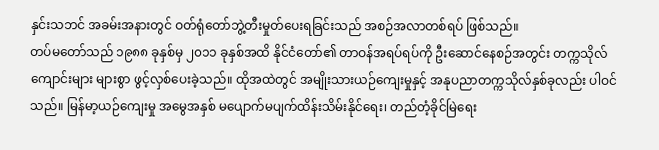နှင်းသဘင် အခမ်းအနားတွင် ဝတ်ရုံတော်ဘွဲ့တီးမှုတ်ပေးရခြင်းသည် အစဉ်အလာတစ်ရပ် ဖြစ်သည်။
တပ်မတော်သည် ၁၉၈၈ ခုနှစ်မှ ၂၀၁၁ ခုနှစ်အထိ နိုင်ငံတော်၏ တာဝန်အရပ်ရပ်ကို ဦးဆောင်နေစဉ်အတွင်း တက္ကသိုလ်ကျောင်းများ များစွာ ဖွင့်လှစ်ပေးခဲ့သည်။ ထိုအထဲတွင် အမျိုးသားယဉ်ကျေးမှုနှင့် အနုပညာတက္ကသိုလ်နှစ်ခုလည်း ပါဝင်သည်။ မြန်မာ့ယဉ်ကျေးမှု အမွေအနှစ် မပျောက်မပျက်ထိန်းသိမ်းနိုင်ရေး၊ တည်တံ့ခိုင်မြဲရေး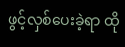ဖွင့်လှစ်ပေးခဲ့ရာ ထို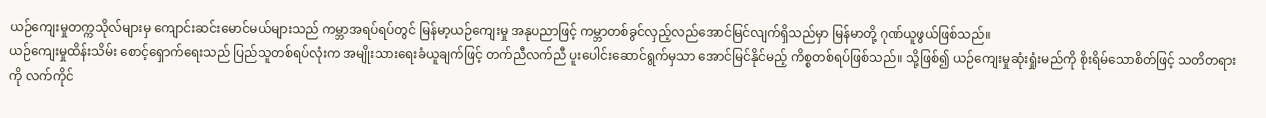ယဉ်ကျေးမှုတက္ကသိုလ်များမှ ကျောင်းဆင်းမောင်မယ်များသည် ကမ္ဘာအရပ်ရပ်တွင် မြန်မာ့ယဉ်ကျေးမှု အနုပညာဖြင့် ကမ္ဘာတစ်ခွင်လှည့်လည်အောင်မြင်လျက်ရှိသည်မှာ မြန်မာတို့ ဂုဏ်ယူဖွယ်ဖြစ်သည်။
ယဉ်ကျေးမှုထိန်းသိမ်း စောင့်ရှောက်ရေးသည် ပြည်သူတစ်ရပ်လုံးက အမျိုးသားရေးခံယူချက်ဖြင့် တက်ညီလက်ညီ ပူးပေါင်းဆောင်ရွက်မှသာ အောင်မြင်နိုင်မည့် ကိစ္စတစ်ရပ်ဖြစ်သည်။ သို့ဖြစ်၍ ယဉ်ကျေးမှုဆုံးရှုံးမည်ကို စိုးရိမ်သောစိတ်ဖြင့် သတိတရားကို လက်ကိုင်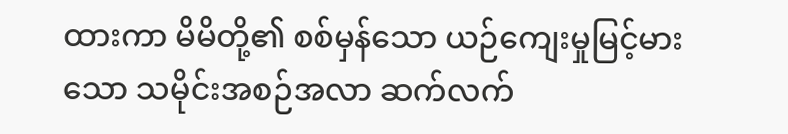ထားကာ မိမိတို့၏ စစ်မှန်သော ယဉ်ကျေးမှုမြင့်မားသော သမိုင်းအစဉ်အလာ ဆက်လက်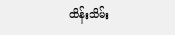ထိန်းသိမ်း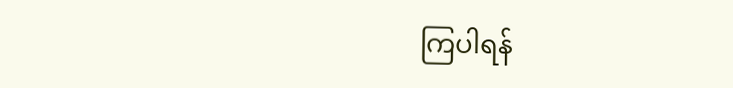ကြပါရန်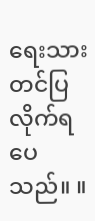ရေးသား တင်ပြလိုက်ရပေသည်။ ။